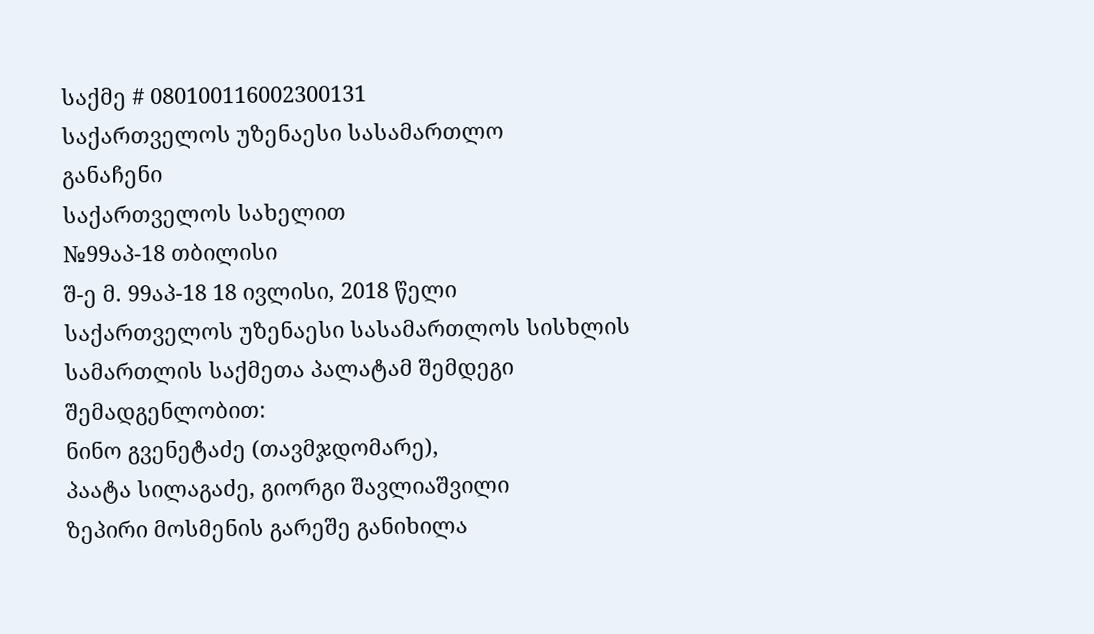საქმე # 080100116002300131
საქართველოს უზენაესი სასამართლო
განაჩენი
საქართველოს სახელით
№99აპ-18 თბილისი
შ-ე მ. 99აპ-18 18 ივლისი, 2018 წელი
საქართველოს უზენაესი სასამართლოს სისხლის სამართლის საქმეთა პალატამ შემდეგი შემადგენლობით:
ნინო გვენეტაძე (თავმჯდომარე),
პაატა სილაგაძე, გიორგი შავლიაშვილი
ზეპირი მოსმენის გარეშე განიხილა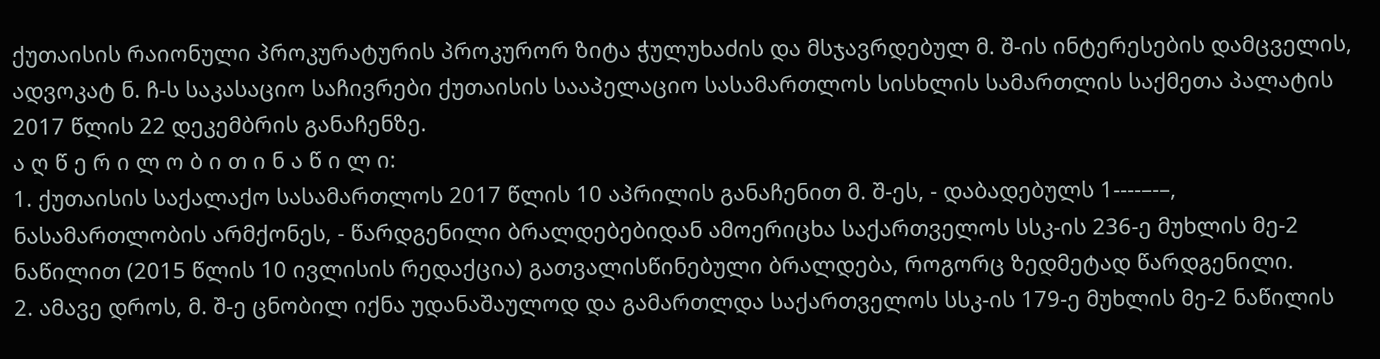ქუთაისის რაიონული პროკურატურის პროკურორ ზიტა ჭულუხაძის და მსჯავრდებულ მ. შ-ის ინტერესების დამცველის, ადვოკატ ნ. ჩ-ს საკასაციო საჩივრები ქუთაისის სააპელაციო სასამართლოს სისხლის სამართლის საქმეთა პალატის 2017 წლის 22 დეკემბრის განაჩენზე.
ა ღ წ ე რ ი ლ ო ბ ი თ ი ნ ა წ ი ლ ი:
1. ქუთაისის საქალაქო სასამართლოს 2017 წლის 10 აპრილის განაჩენით მ. შ-ეს, - დაბადებულს 1----–-–, ნასამართლობის არმქონეს, - წარდგენილი ბრალდებებიდან ამოერიცხა საქართველოს სსკ-ის 236-ე მუხლის მე-2 ნაწილით (2015 წლის 10 ივლისის რედაქცია) გათვალისწინებული ბრალდება, როგორც ზედმეტად წარდგენილი.
2. ამავე დროს, მ. შ-ე ცნობილ იქნა უდანაშაულოდ და გამართლდა საქართველოს სსკ-ის 179-ე მუხლის მე-2 ნაწილის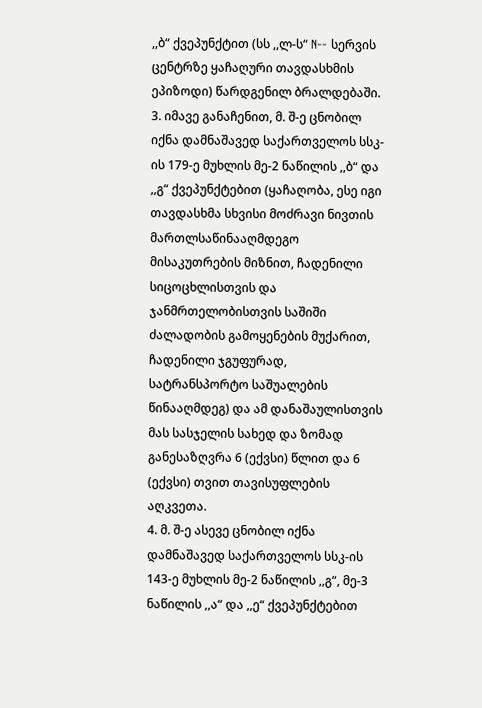,,ბ“ ქვეპუნქტით (სს ,,ლ-ს“ N-- სერვის ცენტრზე ყაჩაღური თავდასხმის ეპიზოდი) წარდგენილ ბრალდებაში.
3. იმავე განაჩენით, მ. შ-ე ცნობილ იქნა დამნაშავედ საქართველოს სსკ-ის 179-ე მუხლის მე-2 ნაწილის ,,ბ“ და ,,გ“ ქვეპუნქტებით (ყაჩაღობა, ესე იგი თავდასხმა სხვისი მოძრავი ნივთის მართლსაწინააღმდეგო მისაკუთრების მიზნით, ჩადენილი სიცოცხლისთვის და ჯანმრთელობისთვის საშიში ძალადობის გამოყენების მუქარით, ჩადენილი ჯგუფურად, სატრანსპორტო საშუალების წინააღმდეგ) და ამ დანაშაულისთვის მას სასჯელის სახედ და ზომად განესაზღვრა 6 (ექვსი) წლით და 6 (ექვსი) თვით თავისუფლების აღკვეთა.
4. მ. შ-ე ასევე ცნობილ იქნა დამნაშავედ საქართველოს სსკ-ის 143-ე მუხლის მე-2 ნაწილის ,,გ“, მე-3 ნაწილის ,,ა“ და ,,ე“ ქვეპუნქტებით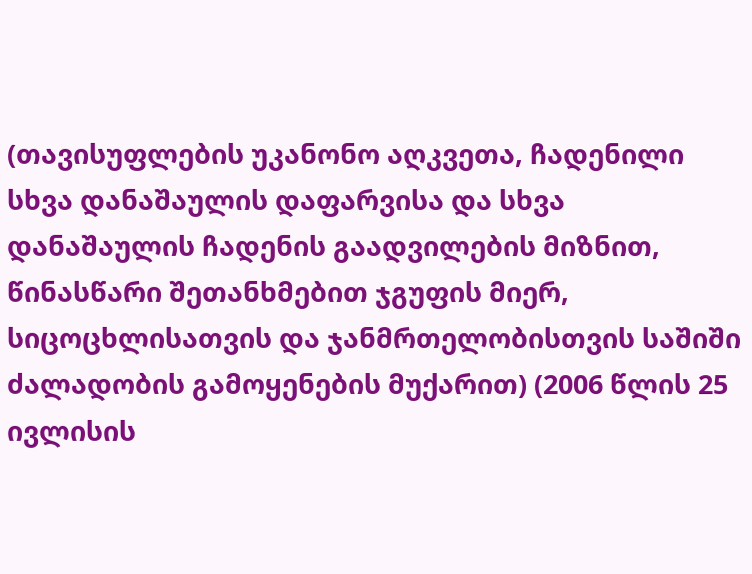(თავისუფლების უკანონო აღკვეთა, ჩადენილი სხვა დანაშაულის დაფარვისა და სხვა დანაშაულის ჩადენის გაადვილების მიზნით, წინასწარი შეთანხმებით ჯგუფის მიერ, სიცოცხლისათვის და ჯანმრთელობისთვის საშიში ძალადობის გამოყენების მუქარით) (2006 წლის 25 ივლისის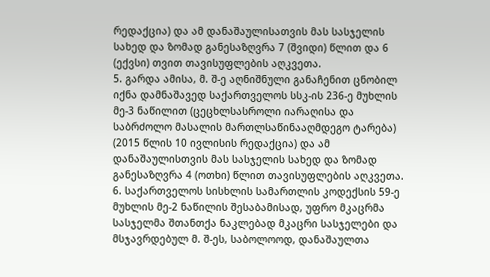რედაქცია) და ამ დანაშაულისათვის მას სასჯელის სახედ და ზომად განესაზღვრა 7 (შვიდი) წლით და 6 (ექვსი) თვით თავისუფლების აღკვეთა.
5. გარდა ამისა, მ. შ-ე აღნიშნული განაჩენით ცნობილ იქნა დამნაშავედ საქართველოს სსკ-ის 236-ე მუხლის მე-3 ნაწილით (ცეცხლსასროლი იარაღისა და საბრძოლო მასალის მართლსაწინააღმდეგო ტარება) (2015 წლის 10 ივლისის რედაქცია) და ამ დანაშაულისთვის მას სასჯელის სახედ და ზომად განესაზღვრა 4 (ოთხი) წლით თავისუფლების აღკვეთა.
6. საქართველოს სისხლის სამართლის კოდექსის 59-ე მუხლის მე-2 ნაწილის შესაბამისად, უფრო მკაცრმა სასჯელმა შთანთქა ნაკლებად მკაცრი სასჯელები და მსჯავრდებულ მ. შ-ეს, საბოლოოდ, დანაშაულთა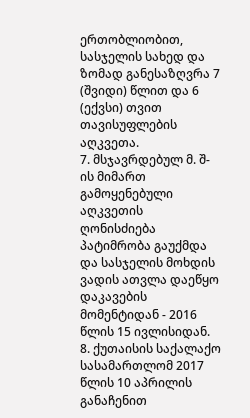ერთობლიობით, სასჯელის სახედ და ზომად განესაზღვრა 7 (შვიდი) წლით და 6 (ექვსი) თვით თავისუფლების აღკვეთა.
7. მსჯავრდებულ მ. შ-ის მიმართ გამოყენებული აღკვეთის ღონისძიება პატიმრობა გაუქმდა და სასჯელის მოხდის ვადის ათვლა დაეწყო დაკავების მომენტიდან - 2016 წლის 15 ივლისიდან.
8. ქუთაისის საქალაქო სასამართლომ 2017 წლის 10 აპრილის განაჩენით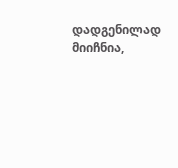დადგენილად მიიჩნია,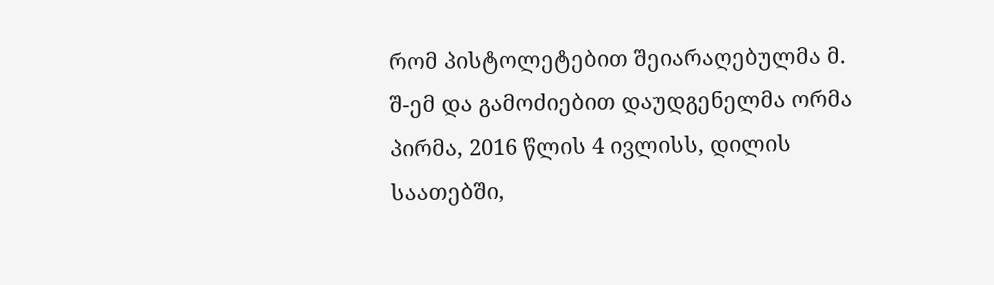რომ პისტოლეტებით შეიარაღებულმა მ. შ-ემ და გამოძიებით დაუდგენელმა ორმა პირმა, 2016 წლის 4 ივლისს, დილის საათებში,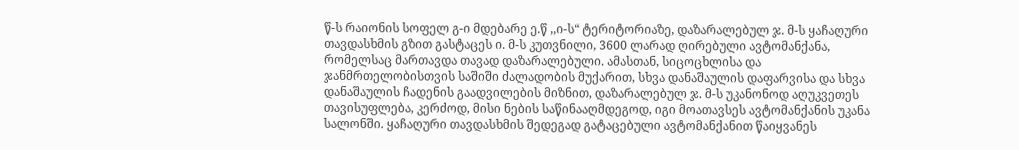წ-ს რაიონის სოფელ გ-ი მდებარე ე.წ ,,ი-ს“ ტერიტორიაზე, დაზარალებულ ჯ. მ-ს ყაჩაღური თავდასხმის გზით გასტაცეს ი. მ-ს კუთვნილი, 3600 ლარად ღირებული ავტომანქანა, რომელსაც მართავდა თავად დაზარალებული. ამასთან, სიცოცხლისა და ჯანმრთელობისთვის საშიში ძალადობის მუქარით, სხვა დანაშაულის დაფარვისა და სხვა დანაშაულის ჩადენის გაადვილების მიზნით, დაზარალებულ ჯ. მ-ს უკანონოდ აღუკვეთეს თავისუფლება, კერძოდ, მისი ნების საწინააღმდეგოდ, იგი მოათავსეს ავტომანქანის უკანა სალონში. ყაჩაღური თავდასხმის შედეგად გატაცებული ავტომანქანით წაიყვანეს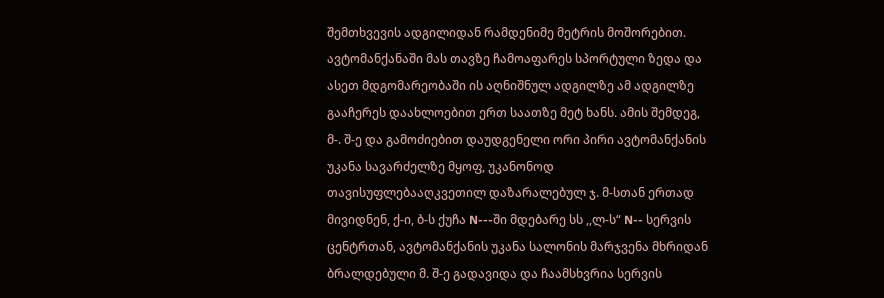შემთხვევის ადგილიდან რამდენიმე მეტრის მოშორებით. ავტომანქანაში მას თავზე ჩამოაფარეს სპორტული ზედა და ასეთ მდგომარეობაში ის აღნიშნულ ადგილზე ამ ადგილზე გააჩერეს დაახლოებით ერთ საათზე მეტ ხანს. ამის შემდეგ, მ-. შ-ე და გამოძიებით დაუდგენელი ორი პირი ავტომანქანის უკანა სავარძელზე მყოფ, უკანონოდ თავისუფლებააღკვეთილ დაზარალებულ ჯ. მ-სთან ერთად მივიდნენ, ქ-ი, ბ-ს ქუჩა N---ში მდებარე სს ,,ლ-ს“ N-- სერვის ცენტრთან, ავტომანქანის უკანა სალონის მარჯვენა მხრიდან ბრალდებული მ. შ-ე გადავიდა და ჩაამსხვრია სერვის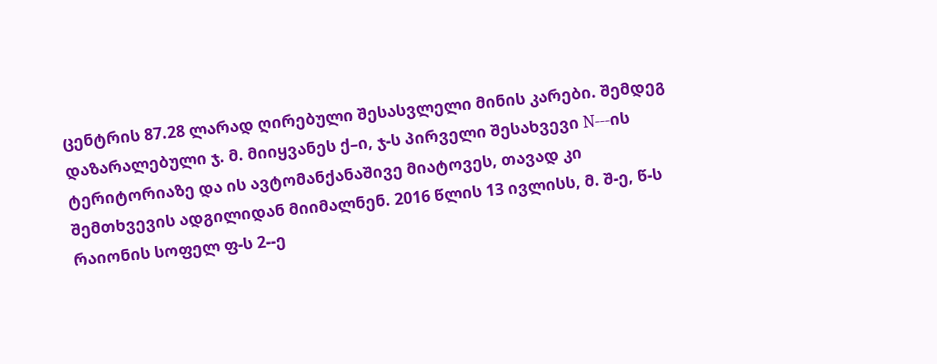ცენტრის 87.28 ლარად ღირებული შესასვლელი მინის კარები. შემდეგ დაზარალებული ჯ. მ. მიიყვანეს ქ–ი, ჯ-ს პირველი შესახვევი N---ის ტერიტორიაზე და ის ავტომანქანაშივე მიატოვეს, თავად კი შემთხვევის ადგილიდან მიიმალნენ. 2016 წლის 13 ივლისს, მ. შ-ე, წ-ს რაიონის სოფელ ფ-ს 2--ე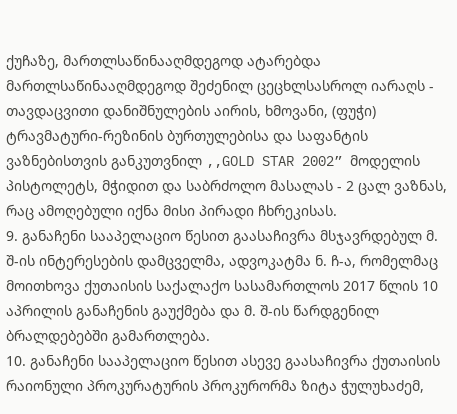ქუჩაზე, მართლსაწინააღმდეგოდ ატარებდა მართლსაწინააღმდეგოდ შეძენილ ცეცხლსასროლ იარაღს - თავდაცვითი დანიშნულების აირის, ხმოვანი, (ფუჭი) ტრავმატური-რეზინის ბურთულებისა და საფანტის ვაზნებისთვის განკუთვნილ ,,GOLD STAR 2002” მოდელის პისტოლეტს, მჭიდით და საბრძოლო მასალას - 2 ცალ ვაზნას, რაც ამოღებული იქნა მისი პირადი ჩხრეკისას.
9. განაჩენი სააპელაციო წესით გაასაჩივრა მსჯავრდებულ მ. შ-ის ინტერესების დამცველმა, ადვოკატმა ნ. ჩ-ა, რომელმაც მოითხოვა ქუთაისის საქალაქო სასამართლოს 2017 წლის 10 აპრილის განაჩენის გაუქმება და მ. შ-ის წარდგენილ ბრალდებებში გამართლება.
10. განაჩენი სააპელაციო წესით ასევე გაასაჩივრა ქუთაისის რაიონული პროკურატურის პროკურორმა ზიტა ჭულუხაძემ,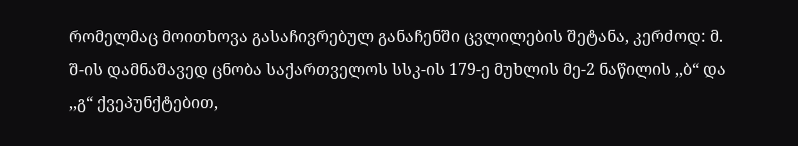რომელმაც მოითხოვა გასაჩივრებულ განაჩენში ცვლილების შეტანა, კერძოდ: მ. შ-ის დამნაშავედ ცნობა საქართველოს სსკ-ის 179-ე მუხლის მე-2 ნაწილის ,,ბ“ და ,,გ“ ქვეპუნქტებით,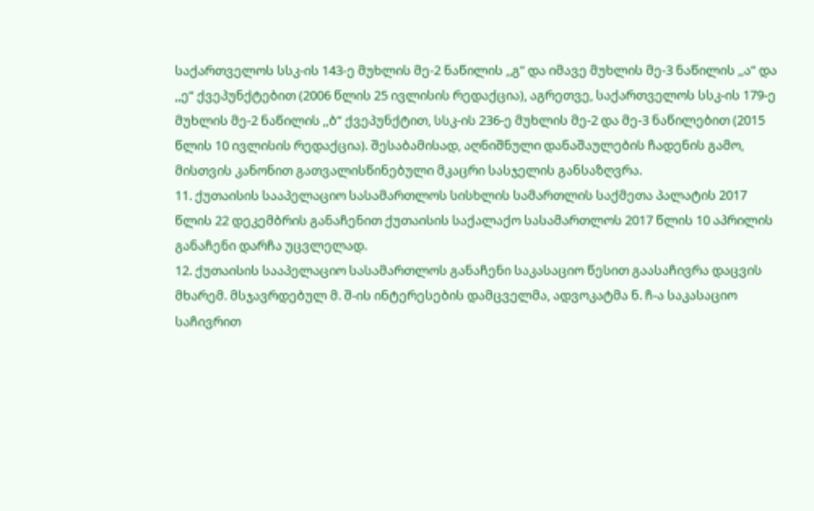საქართველოს სსკ-ის 143-ე მუხლის მე-2 ნაწილის ,,გ“ და იმავე მუხლის მე-3 ნაწილის ,,ა“ და ,,ე“ ქვეპუნქტებით (2006 წლის 25 ივლისის რედაქცია), აგრეთვე, საქართველოს სსკ-ის 179-ე მუხლის მე-2 ნაწილის ,,ბ“ ქვეპუნქტით, სსკ-ის 236-ე მუხლის მე-2 და მე-3 ნაწილებით (2015 წლის 10 ივლისის რედაქცია). შესაბამისად, აღნიშნული დანაშაულების ჩადენის გამო, მისთვის კანონით გათვალისწინებული მკაცრი სასჯელის განსაზღვრა.
11. ქუთაისის სააპელაციო სასამართლოს სისხლის სამართლის საქმეთა პალატის 2017 წლის 22 დეკემბრის განაჩენით ქუთაისის საქალაქო სასამართლოს 2017 წლის 10 აპრილის განაჩენი დარჩა უცვლელად.
12. ქუთაისის სააპელაციო სასამართლოს განაჩენი საკასაციო წესით გაასაჩივრა დაცვის მხარემ. მსჯავრდებულ მ. შ-ის ინტერესების დამცველმა, ადვოკატმა ნ. ჩ-ა საკასაციო საჩივრით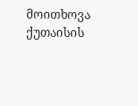მოითხოვა ქუთაისის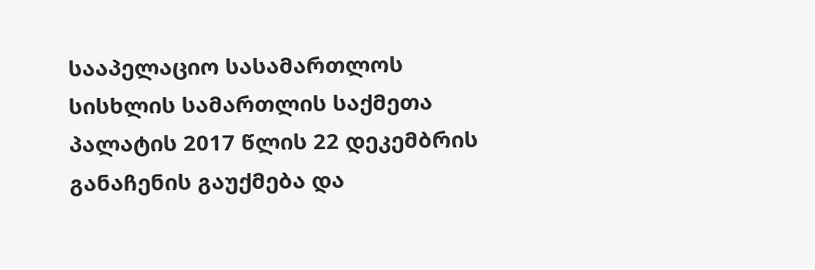სააპელაციო სასამართლოს სისხლის სამართლის საქმეთა პალატის 2017 წლის 22 დეკემბრის განაჩენის გაუქმება და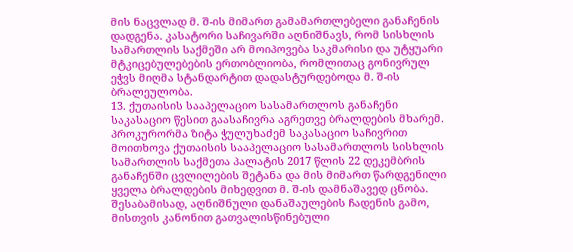მის ნაცვლად მ. შ-ის მიმართ გამამართლებელი განაჩენის დადგენა. კასატორი საჩივარში აღნიშნავს, რომ სისხლის სამართლის საქმეში არ მოიპოვება საკმარისი და უტყუარი მტკიცებულებების ერთობლიობა, რომლითაც გონივრულ ეჭვს მიღმა სტანდარტით დადასტურდებოდა მ. შ-ის ბრალეულობა.
13. ქუთაისის სააპელაციო სასამართლოს განაჩენი საკასაციო წესით გაასაჩივრა აგრეთვე ბრალდების მხარემ. პროკურორმა ზიტა ჭულუხაძემ საკასაციო საჩივრით მოითხოვა ქუთაისის სააპელაციო სასამართლოს სისხლის სამართლის საქმეთა პალატის 2017 წლის 22 დეკემბრის განაჩენში ცვლილების შეტანა და მის მიმართ წარდგენილი ყველა ბრალდების მიხედვით მ. შ-ის დამნაშავედ ცნობა. შესაბამისად, აღნიშნული დანაშაულების ჩადენის გამო, მისთვის კანონით გათვალისწინებული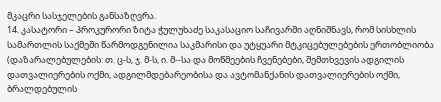მკაცრი სასჯელების განსაზღვრა.
14. კასატორი – პროკურორი ზიტა ჭულუხაძე საკასაციო საჩივარში აღნიშნავს, რომ სისხლის სამართლის საქმეში წარმოდგენილია საკმარისი და უტყუარი მტკიცებულებების ერთობლიობა (დაზარალებულების: თ. ც-ს, ჯ. მ-ს, ი. მ--სა და მოწმეების ჩვენებები, შემთხვევის ადგილის დათვალიერების ოქმი, ადგილმდებარეობისა და ავტომანქანის დათვალიერების ოქმი, ბრალდებულის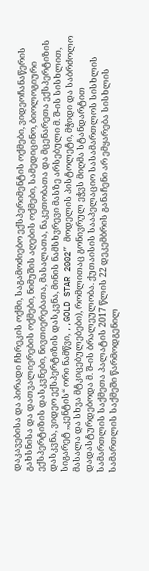დაკავებისა და პირადი ჩხრეკის ოქმი, საგამოძიებო ექსპერიმენტის ოქმები, ვიდეოჩანაწერის გახსნისა და დათვალიერების ოქმები, ნიმუშის აღების ოქმები, სამედიცინო, ბიოლოგიური ექსპერტიზის დასკვნები, ნივთიერებათა, მასალათა, ნაკეთობათა და მცენარეთა ექსპერტიზის დასკვნა, ვიდეო ექსპერტიზის დასკვნა, მინის ნამსხვრევი მასზე არსებული მ. შ-ის სისხლით, სიგარეტ ,,კენტის“ ორი ნამწვი, ,,GOLD STAR 2002” მოდელის პისტოლეტი, მჭიდი და საბრძოლო მასალა და სხვა მტკიცებულებები), რომლითაც გონივრულ ეჭვს მიღმა სტანდარტით დადასტურდებოდა მ. შ-ის ბრალეულობა. ქუთაისის სააპელაციო სასამართლოს სისხლის სამართლის საქმეთა პალატის 2017 წლის 22 დეკემბრის განაჩენი არ ემყარება სისხლის სამართლის საქმეში წარმოდგენილ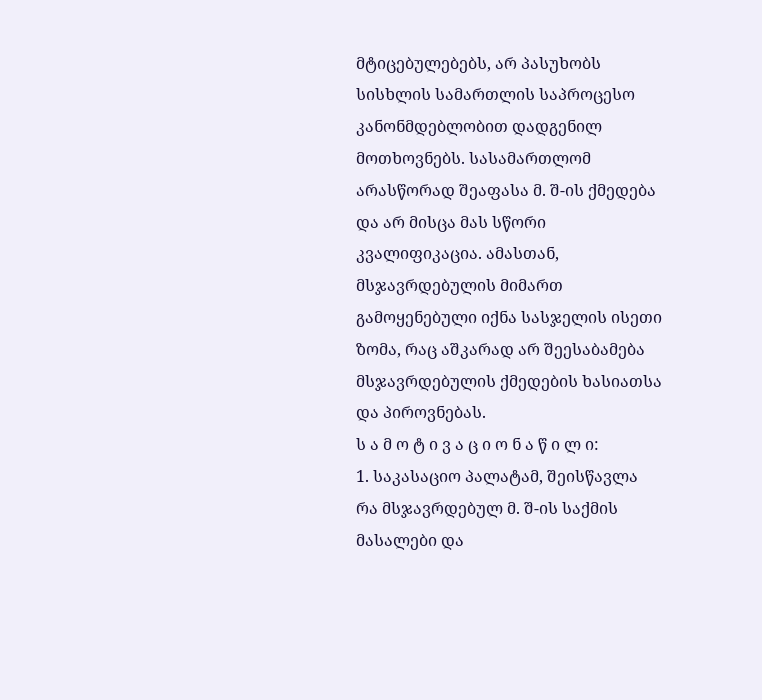მტიცებულებებს, არ პასუხობს სისხლის სამართლის საპროცესო კანონმდებლობით დადგენილ მოთხოვნებს. სასამართლომ არასწორად შეაფასა მ. შ-ის ქმედება და არ მისცა მას სწორი კვალიფიკაცია. ამასთან, მსჯავრდებულის მიმართ გამოყენებული იქნა სასჯელის ისეთი ზომა, რაც აშკარად არ შეესაბამება მსჯავრდებულის ქმედების ხასიათსა და პიროვნებას.
ს ა მ ო ტ ი ვ ა ც ი ო ნ ა წ ი ლ ი:
1. საკასაციო პალატამ, შეისწავლა რა მსჯავრდებულ მ. შ-ის საქმის მასალები და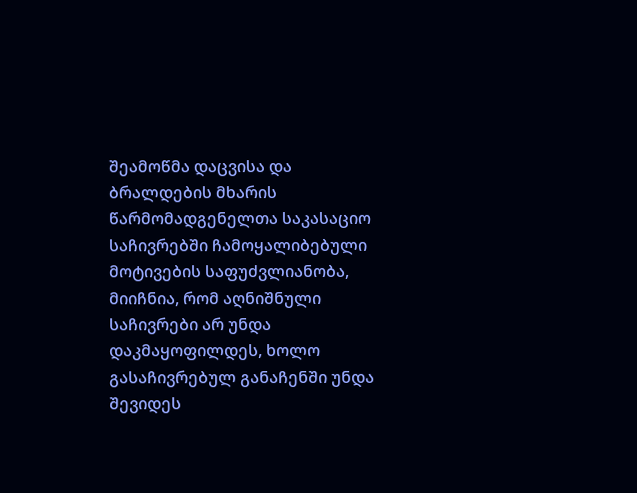შეამოწმა დაცვისა და ბრალდების მხარის წარმომადგენელთა საკასაციო საჩივრებში ჩამოყალიბებული მოტივების საფუძვლიანობა, მიიჩნია, რომ აღნიშნული საჩივრები არ უნდა დაკმაყოფილდეს, ხოლო გასაჩივრებულ განაჩენში უნდა შევიდეს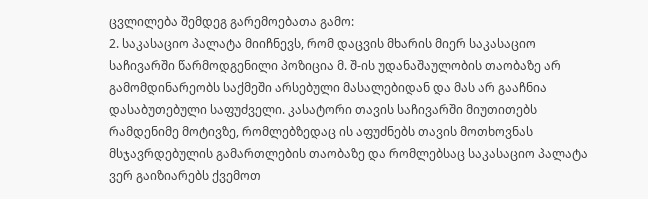ცვლილება შემდეგ გარემოებათა გამო:
2. საკასაციო პალატა მიიჩნევს, რომ დაცვის მხარის მიერ საკასაციო საჩივარში წარმოდგენილი პოზიცია მ. შ-ის უდანაშაულობის თაობაზე არ გამომდინარეობს საქმეში არსებული მასალებიდან და მას არ გააჩნია დასაბუთებული საფუძველი. კასატორი თავის საჩივარში მიუთითებს რამდენიმე მოტივზე, რომლებზედაც ის აფუძნებს თავის მოთხოვნას მსჯავრდებულის გამართლების თაობაზე და რომლებსაც საკასაციო პალატა ვერ გაიზიარებს ქვემოთ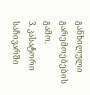განხილული გარემოებების გამო.
3. კასატორი საჩივარში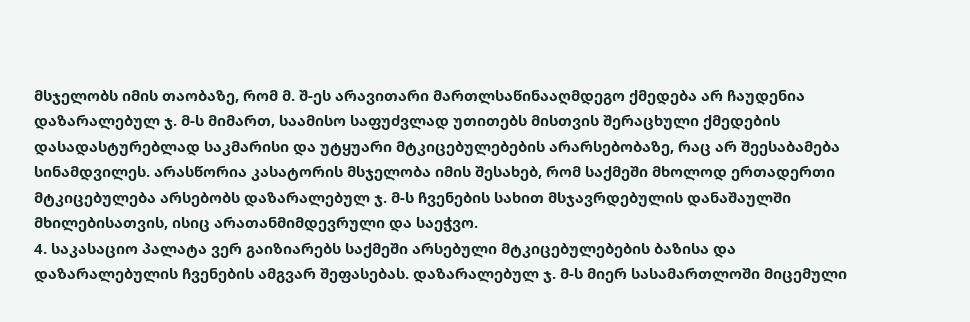მსჯელობს იმის თაობაზე, რომ მ. შ-ეს არავითარი მართლსაწინააღმდეგო ქმედება არ ჩაუდენია დაზარალებულ ჯ. მ-ს მიმართ, საამისო საფუძვლად უთითებს მისთვის შერაცხული ქმედების დასადასტურებლად საკმარისი და უტყუარი მტკიცებულებების არარსებობაზე, რაც არ შეესაბამება სინამდვილეს. არასწორია კასატორის მსჯელობა იმის შესახებ, რომ საქმეში მხოლოდ ერთადერთი მტკიცებულება არსებობს დაზარალებულ ჯ. მ-ს ჩვენების სახით მსჯავრდებულის დანაშაულში მხილებისათვის, ისიც არათანმიმდევრული და საეჭვო.
4. საკასაციო პალატა ვერ გაიზიარებს საქმეში არსებული მტკიცებულებების ბაზისა და დაზარალებულის ჩვენების ამგვარ შეფასებას. დაზარალებულ ჯ. მ-ს მიერ სასამართლოში მიცემული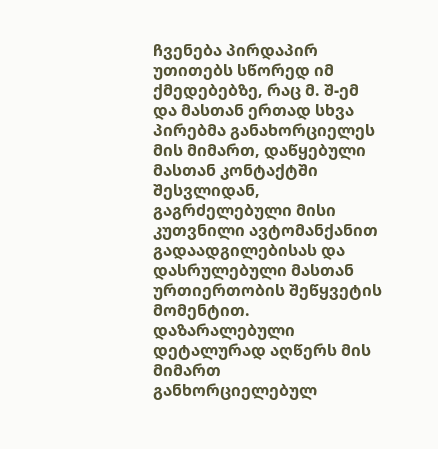ჩვენება პირდაპირ უთითებს სწორედ იმ ქმედებებზე, რაც მ. შ-ემ და მასთან ერთად სხვა პირებმა განახორციელეს მის მიმართ, დაწყებული მასთან კონტაქტში შესვლიდან, გაგრძელებული მისი კუთვნილი ავტომანქანით გადაადგილებისას და დასრულებული მასთან ურთიერთობის შეწყვეტის მომენტით. დაზარალებული დეტალურად აღწერს მის მიმართ განხორციელებულ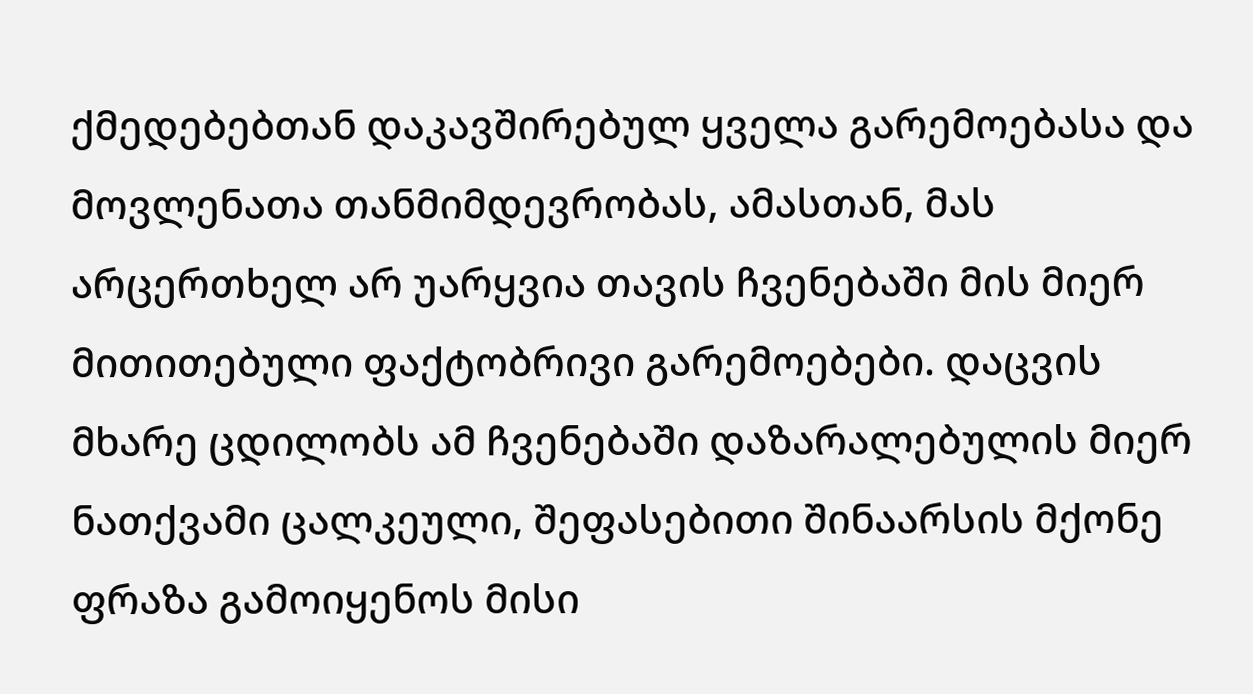ქმედებებთან დაკავშირებულ ყველა გარემოებასა და მოვლენათა თანმიმდევრობას, ამასთან, მას არცერთხელ არ უარყვია თავის ჩვენებაში მის მიერ მითითებული ფაქტობრივი გარემოებები. დაცვის მხარე ცდილობს ამ ჩვენებაში დაზარალებულის მიერ ნათქვამი ცალკეული, შეფასებითი შინაარსის მქონე ფრაზა გამოიყენოს მისი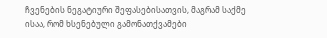ჩვენების ნეგატიური შეფასებისათვის, მაგრამ საქმე ისაა, რომ ხსენებული გამონათქვამები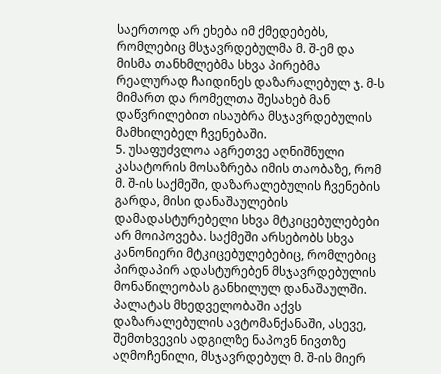საერთოდ არ ეხება იმ ქმედებებს, რომლებიც მსჯავრდებულმა მ. შ-ემ და მისმა თანხმლებმა სხვა პირებმა რეალურად ჩაიდინეს დაზარალებულ ჯ. მ-ს მიმართ და რომელთა შესახებ მან დაწვრილებით ისაუბრა მსჯავრდებულის მამხილებელ ჩვენებაში.
5. უსაფუძვლოა აგრეთვე აღნიშნული კასატორის მოსაზრება იმის თაობაზე, რომ მ. შ-ის საქმეში, დაზარალებულის ჩვენების გარდა, მისი დანაშაულების დამადასტურებელი სხვა მტკიცებულებები არ მოიპოვება. საქმეში არსებობს სხვა კანონიერი მტკიცებულებებიც, რომლებიც პირდაპირ ადასტურებენ მსჯავრდებულის მონაწილეობას განხილულ დანაშაულში. პალატას მხედველობაში აქვს დაზარალებულის ავტომანქანაში, ასევე, შემთხვევის ადგილზე ნაპოვნ ნივთზე აღმოჩენილი, მსჯავრდებულ მ. შ-ის მიერ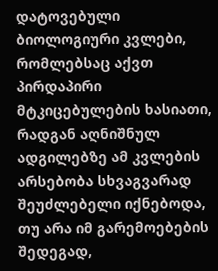დატოვებული ბიოლოგიური კვლები, რომლებსაც აქვთ პირდაპირი მტკიცებულების ხასიათი, რადგან აღნიშნულ ადგილებზე ამ კვლების არსებობა სხვაგვარად შეუძლებელი იქნებოდა, თუ არა იმ გარემოებების შედეგად,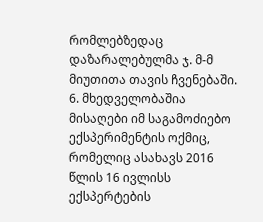რომლებზედაც დაზარალებულმა ჯ. მ-მ მიუთითა თავის ჩვენებაში.
6. მხედველობაშია მისაღები იმ საგამოძიებო ექსპერიმენტის ოქმიც, რომელიც ასახავს 2016 წლის 16 ივლისს ექსპერტების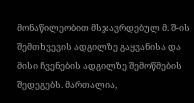მონაწილეობით მსჯავრდებულ მ. შ-ის შემთხვევის ადგილზე გაყვანისა და მისი ჩვენების ადგილზე შემოწმების შედეგებს. მართალია,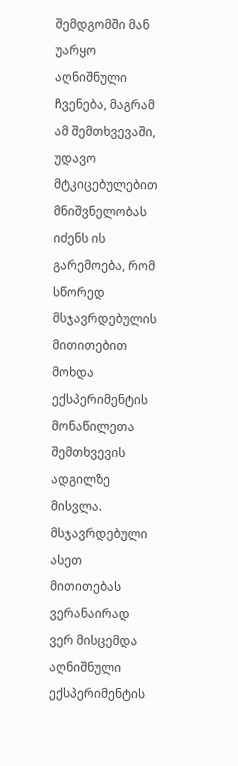შემდგომში მან უარყო აღნიშნული ჩვენება, მაგრამ ამ შემთხვევაში, უდავო მტკიცებულებით მნიშვნელობას იძენს ის გარემოება, რომ სწორედ მსჯავრდებულის მითითებით მოხდა ექსპერიმენტის მონაწილეთა შემთხვევის ადგილზე მისვლა. მსჯავრდებული ასეთ მითითებას ვერანაირად ვერ მისცემდა აღნიშნული ექსპერიმენტის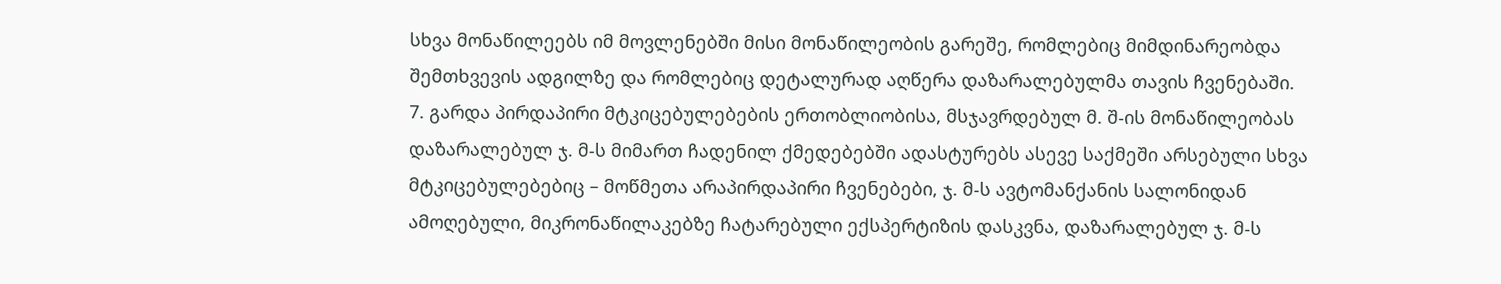სხვა მონაწილეებს იმ მოვლენებში მისი მონაწილეობის გარეშე, რომლებიც მიმდინარეობდა შემთხვევის ადგილზე და რომლებიც დეტალურად აღწერა დაზარალებულმა თავის ჩვენებაში.
7. გარდა პირდაპირი მტკიცებულებების ერთობლიობისა, მსჯავრდებულ მ. შ-ის მონაწილეობას დაზარალებულ ჯ. მ-ს მიმართ ჩადენილ ქმედებებში ადასტურებს ასევე საქმეში არსებული სხვა მტკიცებულებებიც – მოწმეთა არაპირდაპირი ჩვენებები, ჯ. მ-ს ავტომანქანის სალონიდან ამოღებული, მიკრონაწილაკებზე ჩატარებული ექსპერტიზის დასკვნა, დაზარალებულ ჯ. მ-ს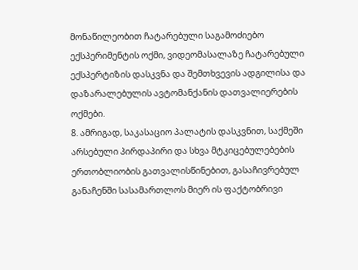მონაწილეობით ჩატარებული საგამოძიებო ექსპერიმენტის ოქმი, ვიდეომასალაზე ჩატარებული ექსპერტიზის დასკვნა და შემთხვევის ადგილისა და დაზარალებულის ავტომანქანის დათვალიერების ოქმები.
8. ამრიგად, საკასაციო პალატის დასკვნით, საქმეში არსებული პირდაპირი და სხვა მტკიცებულებების ერთობლიობის გათვალისწინებით, გასაჩივრებულ განაჩენში სასამართლოს მიერ ის ფაქტობრივი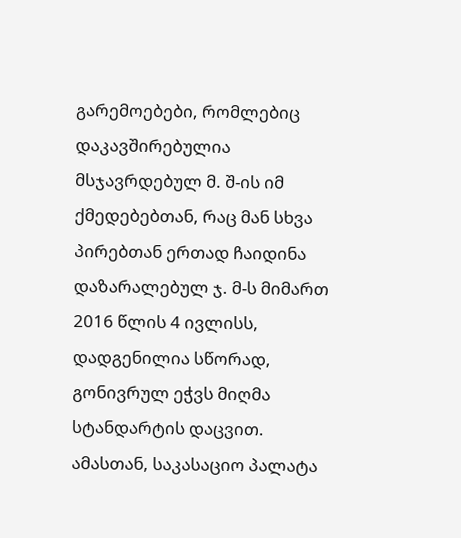გარემოებები, რომლებიც დაკავშირებულია მსჯავრდებულ მ. შ-ის იმ ქმედებებთან, რაც მან სხვა პირებთან ერთად ჩაიდინა დაზარალებულ ჯ. მ-ს მიმართ 2016 წლის 4 ივლისს, დადგენილია სწორად, გონივრულ ეჭვს მიღმა სტანდარტის დაცვით. ამასთან, საკასაციო პალატა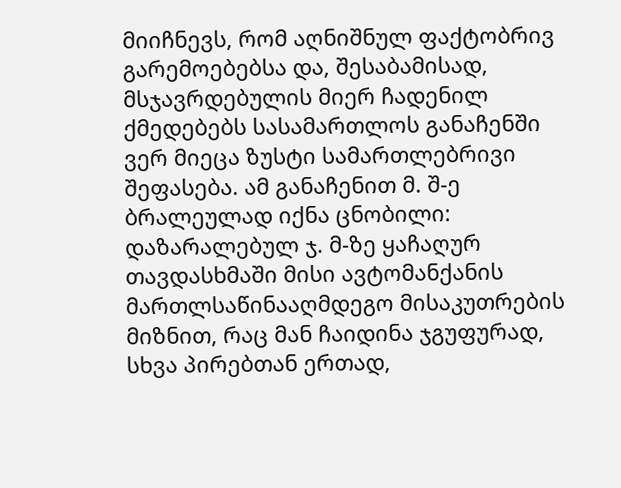მიიჩნევს, რომ აღნიშნულ ფაქტობრივ გარემოებებსა და, შესაბამისად, მსჯავრდებულის მიერ ჩადენილ ქმედებებს სასამართლოს განაჩენში ვერ მიეცა ზუსტი სამართლებრივი შეფასება. ამ განაჩენით მ. შ-ე ბრალეულად იქნა ცნობილი: დაზარალებულ ჯ. მ-ზე ყაჩაღურ თავდასხმაში მისი ავტომანქანის მართლსაწინააღმდეგო მისაკუთრების მიზნით, რაც მან ჩაიდინა ჯგუფურად, სხვა პირებთან ერთად,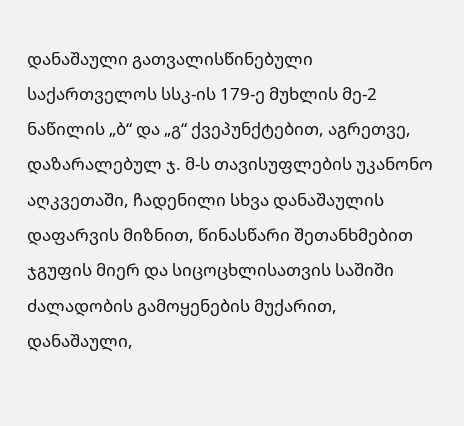დანაშაული გათვალისწინებული საქართველოს სსკ-ის 179-ე მუხლის მე-2 ნაწილის „ბ“ და „გ“ ქვეპუნქტებით, აგრეთვე, დაზარალებულ ჯ. მ-ს თავისუფლების უკანონო აღკვეთაში, ჩადენილი სხვა დანაშაულის დაფარვის მიზნით, წინასწარი შეთანხმებით ჯგუფის მიერ და სიცოცხლისათვის საშიში ძალადობის გამოყენების მუქარით, დანაშაული,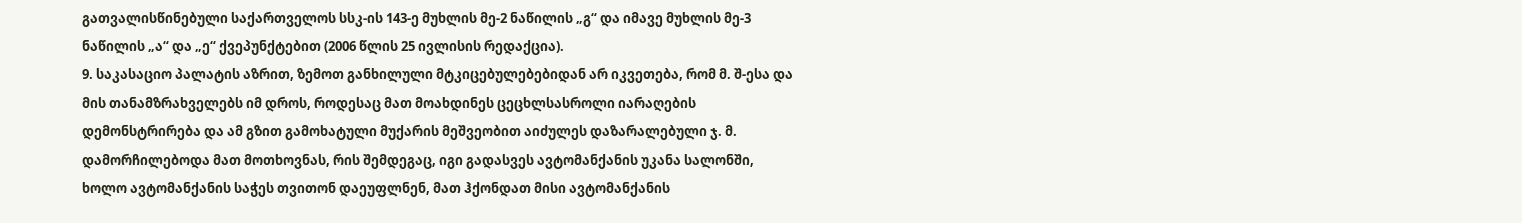გათვალისწინებული საქართველოს სსკ-ის 143-ე მუხლის მე-2 ნაწილის „გ“ და იმავე მუხლის მე-3 ნაწილის „ა“ და „ე“ ქვეპუნქტებით (2006 წლის 25 ივლისის რედაქცია).
9. საკასაციო პალატის აზრით, ზემოთ განხილული მტკიცებულებებიდან არ იკვეთება, რომ მ. შ-ესა და მის თანამზრახველებს იმ დროს, როდესაც მათ მოახდინეს ცეცხლსასროლი იარაღების დემონსტრირება და ამ გზით გამოხატული მუქარის მეშვეობით აიძულეს დაზარალებული ჯ. მ. დამორჩილებოდა მათ მოთხოვნას, რის შემდეგაც, იგი გადასვეს ავტომანქანის უკანა სალონში, ხოლო ავტომანქანის საჭეს თვითონ დაეუფლნენ, მათ ჰქონდათ მისი ავტომანქანის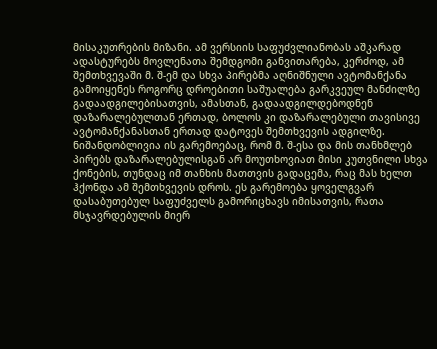მისაკუთრების მიზანი. ამ ვერსიის საფუძვლიანობას აშკარად ადასტურებს მოვლენათა შემდგომი განვითარება, კერძოდ, ამ შემთხვევაში მ. შ-ემ და სხვა პირებმა აღნიშნული ავტომანქანა გამოიყენეს როგორც დროებითი საშუალება გარკვეულ მანძილზე გადაადგილებისათვის, ამასთან, გადაადგილდებოდნენ დაზარალებულთან ერთად, ბოლოს კი დაზარალებული თავისივე ავტომანქანასთან ერთად დატოვეს შემთხვევის ადგილზე. ნიშანდობლივია ის გარემოებაც, რომ მ. შ-ესა და მის თანხმლებ პირებს დაზარალებულისგან არ მოუთხოვიათ მისი კუთვნილი სხვა ქონების, თუნდაც იმ თანხის მათთვის გადაცემა, რაც მას ხელთ ჰქონდა ამ შემთხვევის დროს. ეს გარემოება ყოველგვარ დასაბუთებულ საფუძველს გამორიცხავს იმისათვის, რათა მსჯავრდებულის მიერ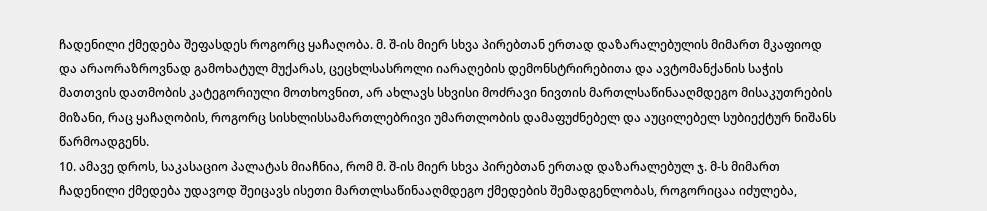ჩადენილი ქმედება შეფასდეს როგორც ყაჩაღობა. მ. შ-ის მიერ სხვა პირებთან ერთად დაზარალებულის მიმართ მკაფიოდ და არაორაზროვნად გამოხატულ მუქარას, ცეცხლსასროლი იარაღების დემონსტრირებითა და ავტომანქანის საჭის მათთვის დათმობის კატეგორიული მოთხოვნით, არ ახლავს სხვისი მოძრავი ნივთის მართლსაწინააღმდეგო მისაკუთრების მიზანი, რაც ყაჩაღობის, როგორც სისხლისსამართლებრივი უმართლობის დამაფუძნებელ და აუცილებელ სუბიექტურ ნიშანს წარმოადგენს.
10. ამავე დროს, საკასაციო პალატას მიაჩნია, რომ მ. შ-ის მიერ სხვა პირებთან ერთად დაზარალებულ ჯ. მ-ს მიმართ ჩადენილი ქმედება უდავოდ შეიცავს ისეთი მართლსაწინააღმდეგო ქმედების შემადგენლობას, როგორიცაა იძულება,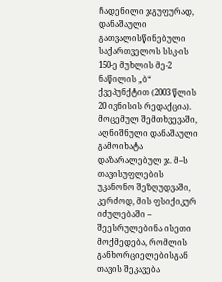ჩადენილი ჯგუფურად, დანაშაული გათვალისწინებული საქართველოს სსკ-ის 150-ე მუხლის მე-2 ნაწილის „ბ“ ქვეპუნქტით (2003 წლის 20 ივნისის რედაქცია). მოცემულ შემთხვევაში, აღნიშნული დანაშაული გამოიხატა დაზარალებულ ჯ. მ--ს თავისუფლების უკანონო შეზღუდვაში, კერძოდ, მის ფსიქიკურ იძულებაში – შეესრულებინა ისეთი მოქმედება, რომლის განხორციელებისგან თავის შეკავება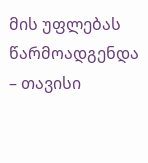მის უფლებას წარმოადგენდა – თავისი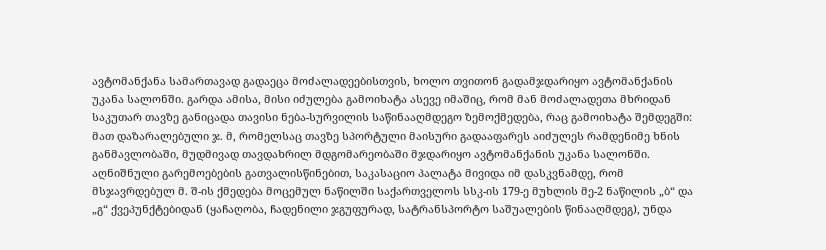ავტომანქანა სამართავად გადაეცა მოძალადეებისთვის, ხოლო თვითონ გადამჯდარიყო ავტომანქანის უკანა სალონში. გარდა ამისა, მისი იძულება გამოიხატა ასევე იმაშიც, რომ მან მოძალადეთა მხრიდან საკუთარ თავზე განიცადა თავისი ნება-სურვილის საწინააღმდეგო ზემოქმედება, რაც გამოიხატა შემდეგში: მათ დაზარალებული ჯ. მ, რომელსაც თავზე სპორტული მაისური გადააფარეს აიძულეს რამდენიმე ხნის განმავლობაში, მუდმივად თავდახრილ მდგომარეობაში მჯდარიყო ავტომანქანის უკანა სალონში. აღნიშნული გარემოებების გათვალისწინებით, საკასაციო პალატა მივიდა იმ დასკვნამდე, რომ მსჯავრდებულ მ. შ-ის ქმედება მოცემულ ნაწილში საქართველოს სსკ-ის 179-ე მუხლის მე-2 ნაწილის „ბ“ და „გ“ ქვეპუნქტებიდან (ყაჩაღობა, ჩადენილი ჯგუფურად, სატრანსპორტო საშუალების წინააღმდეგ), უნდა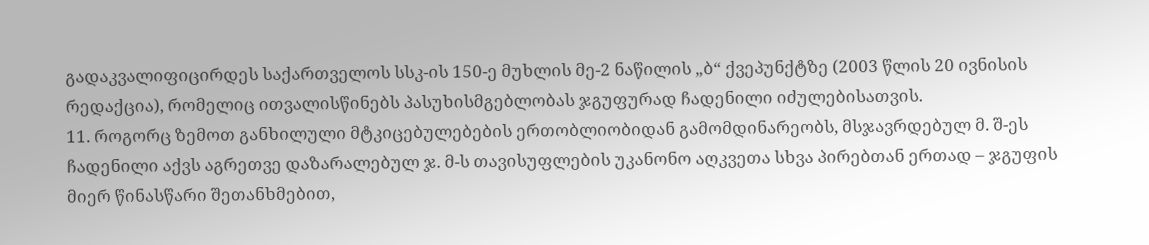გადაკვალიფიცირდეს საქართველოს სსკ-ის 150-ე მუხლის მე-2 ნაწილის „ბ“ ქვეპუნქტზე (2003 წლის 20 ივნისის რედაქცია), რომელიც ითვალისწინებს პასუხისმგებლობას ჯგუფურად ჩადენილი იძულებისათვის.
11. როგორც ზემოთ განხილული მტკიცებულებების ერთობლიობიდან გამომდინარეობს, მსჯავრდებულ მ. შ-ეს ჩადენილი აქვს აგრეთვე დაზარალებულ ჯ. მ-ს თავისუფლების უკანონო აღკვეთა სხვა პირებთან ერთად – ჯგუფის მიერ წინასწარი შეთანხმებით,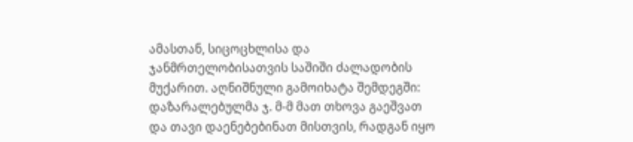ამასთან, სიცოცხლისა და ჯანმრთელობისათვის საშიში ძალადობის მუქარით. აღნიშნული გამოიხატა შემდეგში: დაზარალებულმა ჯ. მ-მ მათ თხოვა გაეშვათ და თავი დაენებებინათ მისთვის, რადგან იყო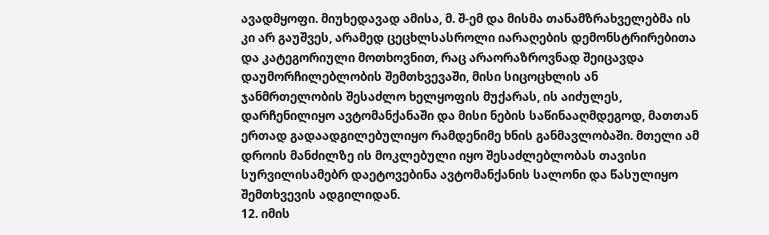ავადმყოფი. მიუხედავად ამისა, მ. შ-ემ და მისმა თანამზრახველებმა ის კი არ გაუშვეს, არამედ ცეცხლსასროლი იარაღების დემონსტრირებითა და კატეგორიული მოთხოვნით, რაც არაორაზროვნად შეიცავდა დაუმორჩილებლობის შემთხვევაში, მისი სიცოცხლის ან ჯანმრთელობის შესაძლო ხელყოფის მუქარას, ის აიძულეს, დარჩენილიყო ავტომანქანაში და მისი ნების საწინააღმდეგოდ, მათთან ერთად გადაადგილებულიყო რამდენიმე ხნის განმავლობაში. მთელი ამ დროის მანძილზე ის მოკლებული იყო შესაძლებლობას თავისი სურვილისამებრ დაეტოვებინა ავტომანქანის სალონი და წასულიყო შემთხვევის ადგილიდან.
12. იმის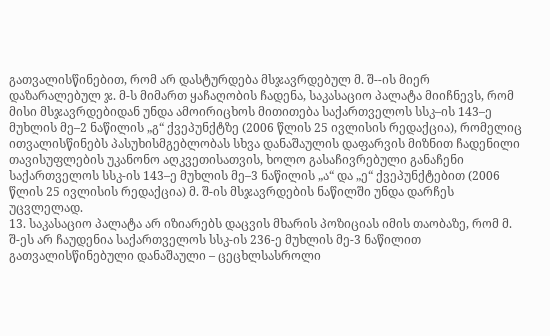გათვალისწინებით, რომ არ დასტურდება მსჯავრდებულ მ. შ--ის მიერ დაზარალებულ ჯ. მ-ს მიმართ ყაჩაღობის ჩადენა, საკასაციო პალატა მიიჩნევს, რომ მისი მსჯავრდებიდან უნდა ამოირიცხოს მითითება საქართველოს სსკ–ის 143–ე მუხლის მე–2 ნაწილის „გ“ ქვეპუნქტზე (2006 წლის 25 ივლისის რედაქცია), რომელიც ითვალისწინებს პასუხისმგებლობას სხვა დანაშაულის დაფარვის მიზნით ჩადენილი თავისუფლების უკანონო აღკვეთისათვის, ხოლო გასაჩივრებული განაჩენი საქართველოს სსკ-ის 143–ე მუხლის მე–3 ნაწილის „ა“ და „ე“ ქვეპუნქტებით (2006 წლის 25 ივლისის რედაქცია) მ. შ-ის მსჯავრდების ნაწილში უნდა დარჩეს უცვლელად.
13. საკასაციო პალატა არ იზიარებს დაცვის მხარის პოზიციას იმის თაობაზე, რომ მ. შ-ეს არ ჩაუდენია საქართველოს სსკ-ის 236-ე მუხლის მე-3 ნაწილით გათვალისწინებული დანაშაული – ცეცხლსასროლი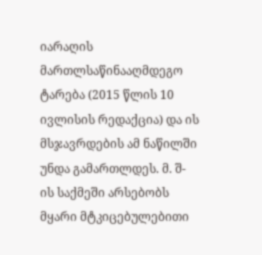იარაღის მართლსაწინააღმდეგო ტარება (2015 წლის 10 ივლისის რედაქცია) და ის მსჯავრდების ამ ნაწილში უნდა გამართლდეს. მ. შ-ის საქმეში არსებობს მყარი მტკიცებულებითი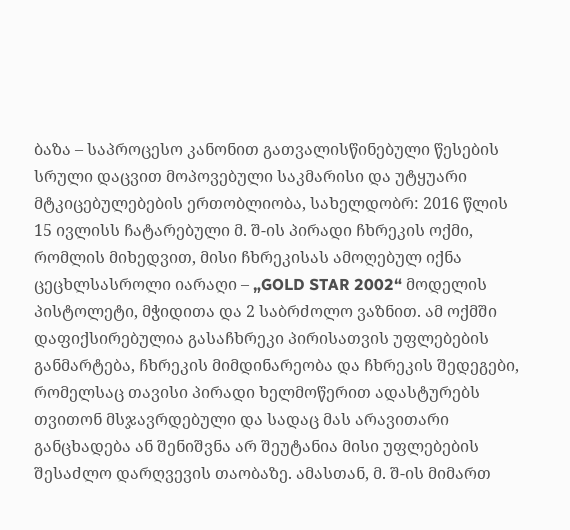ბაზა – საპროცესო კანონით გათვალისწინებული წესების სრული დაცვით მოპოვებული საკმარისი და უტყუარი მტკიცებულებების ერთობლიობა, სახელდობრ: 2016 წლის 15 ივლისს ჩატარებული მ. შ-ის პირადი ჩხრეკის ოქმი, რომლის მიხედვით, მისი ჩხრეკისას ამოღებულ იქნა ცეცხლსასროლი იარაღი – „GOLD STAR 2002“ მოდელის პისტოლეტი, მჭიდითა და 2 საბრძოლო ვაზნით. ამ ოქმში დაფიქსირებულია გასაჩხრეკი პირისათვის უფლებების განმარტება, ჩხრეკის მიმდინარეობა და ჩხრეკის შედეგები, რომელსაც თავისი პირადი ხელმოწერით ადასტურებს თვითონ მსჯავრდებული და სადაც მას არავითარი განცხადება ან შენიშვნა არ შეუტანია მისი უფლებების შესაძლო დარღვევის თაობაზე. ამასთან, მ. შ-ის მიმართ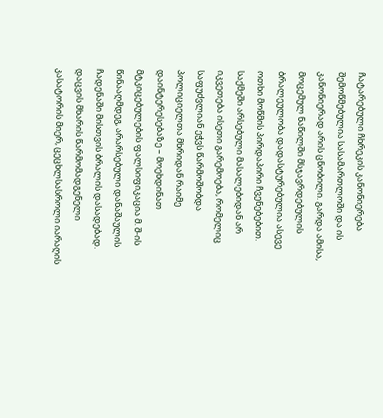ჩატარებული ჩხრეკის კანონიერება შემოწმებულია სასამართლოში და ის კანონიერად არის ცნობილი. გარდა ამისა, მოცემულ ნაწილში მსჯავრდებულის ბრალეულობა დადასტურებულია ასევე ოთხი მოწმის პირდაპირი ჩვენებებით. საქმეში არსებული მასალებიდან არ იკვეთება ისეთი გარემოება, რომელიც საფუძვლიან ეჭვს წარმოშობდა პოლიციელთა მხრიდან რაიმე დაინტერესებაზე – მოეხდინათ მტკიცებულების ფალსიფიკაცია მ. შ-ის წინააღმდეგ, არარსებული დანაშაულის ჩადენაში მისთვის ბრალის დასადებად. დაცვის მხარის წარმომადგენელი კასატორის მიერ, ცეცხლსასროლი იარაღის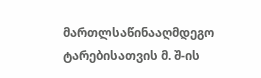მართლსაწინააღმდეგო ტარებისათვის მ. შ-ის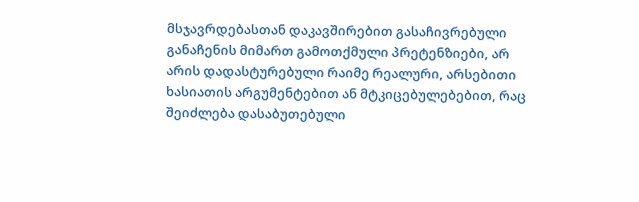მსჯავრდებასთან დაკავშირებით გასაჩივრებული განაჩენის მიმართ გამოთქმული პრეტენზიები, არ არის დადასტურებული რაიმე რეალური, არსებითი ხასიათის არგუმენტებით ან მტკიცებულებებით, რაც შეიძლება დასაბუთებული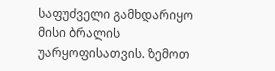საფუძველი გამხდარიყო მისი ბრალის უარყოფისათვის. ზემოთ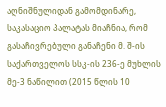აღნიშნულიდან გამომდინარე, საკასაციო პალატას მიაჩნია, რომ გასაჩივრებული განაჩენი მ. შ-ის საქართველოს სსკ-ის 236-ე მუხლის მე-3 ნაწილით (2015 წლის 10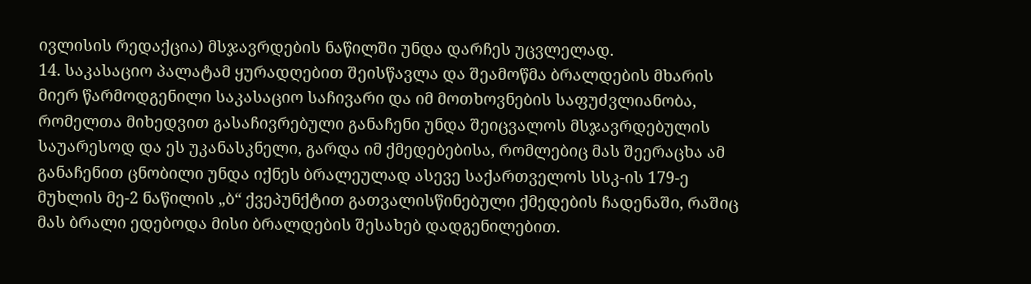ივლისის რედაქცია) მსჯავრდების ნაწილში უნდა დარჩეს უცვლელად.
14. საკასაციო პალატამ ყურადღებით შეისწავლა და შეამოწმა ბრალდების მხარის მიერ წარმოდგენილი საკასაციო საჩივარი და იმ მოთხოვნების საფუძვლიანობა, რომელთა მიხედვით გასაჩივრებული განაჩენი უნდა შეიცვალოს მსჯავრდებულის საუარესოდ და ეს უკანასკნელი, გარდა იმ ქმედებებისა, რომლებიც მას შეერაცხა ამ განაჩენით ცნობილი უნდა იქნეს ბრალეულად ასევე საქართველოს სსკ-ის 179-ე მუხლის მე-2 ნაწილის „ბ“ ქვეპუნქტით გათვალისწინებული ქმედების ჩადენაში, რაშიც მას ბრალი ედებოდა მისი ბრალდების შესახებ დადგენილებით.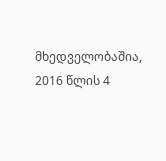მხედველობაშია, 2016 წლის 4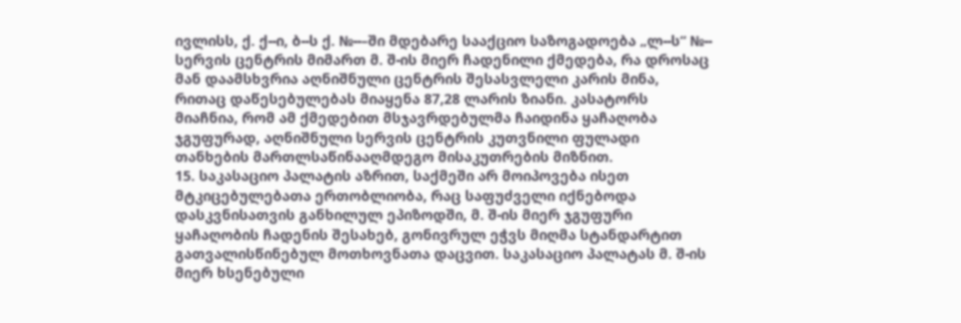ივლისს, ქ. ქ--ი, ბ--ს ქ. №--–ში მდებარე სააქციო საზოგადოება „ლ--ს“ №-- სერვის ცენტრის მიმართ მ. შ-ის მიერ ჩადენილი ქმედება, რა დროსაც მან დაამსხვრია აღნიშნული ცენტრის შესასვლელი კარის მინა, რითაც დაწესებულებას მიაყენა 87,28 ლარის ზიანი. კასატორს მიაჩნია, რომ ამ ქმედებით მსჯავრდებულმა ჩაიდინა ყაჩაღობა ჯგუფურად, აღნიშნული სერვის ცენტრის კუთვნილი ფულადი თანხების მართლსაწინააღმდეგო მისაკუთრების მიზნით.
15. საკასაციო პალატის აზრით, საქმეში არ მოიპოვება ისეთ მტკიცებულებათა ერთობლიობა, რაც საფუძველი იქნებოდა დასკვნისათვის განხილულ ეპიზოდში, მ. შ-ის მიერ ჯგუფური ყაჩაღობის ჩადენის შესახებ, გონივრულ ეჭვს მიღმა სტანდარტით გათვალისწინებულ მოთხოვნათა დაცვით. საკასაციო პალატას მ. შ-ის მიერ ხსენებული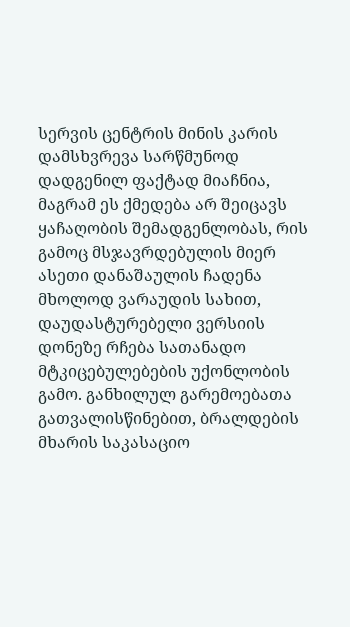სერვის ცენტრის მინის კარის დამსხვრევა სარწმუნოდ დადგენილ ფაქტად მიაჩნია, მაგრამ ეს ქმედება არ შეიცავს ყაჩაღობის შემადგენლობას, რის გამოც მსჯავრდებულის მიერ ასეთი დანაშაულის ჩადენა მხოლოდ ვარაუდის სახით, დაუდასტურებელი ვერსიის დონეზე რჩება სათანადო მტკიცებულებების უქონლობის გამო. განხილულ გარემოებათა გათვალისწინებით, ბრალდების მხარის საკასაციო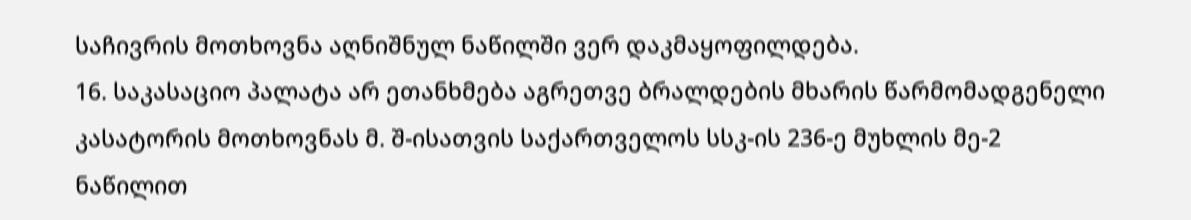საჩივრის მოთხოვნა აღნიშნულ ნაწილში ვერ დაკმაყოფილდება.
16. საკასაციო პალატა არ ეთანხმება აგრეთვე ბრალდების მხარის წარმომადგენელი კასატორის მოთხოვნას მ. შ-ისათვის საქართველოს სსკ-ის 236-ე მუხლის მე-2 ნაწილით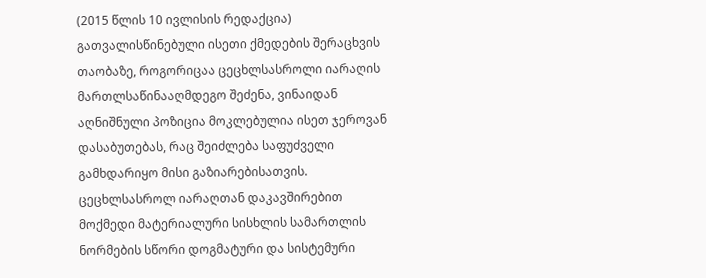(2015 წლის 10 ივლისის რედაქცია) გათვალისწინებული ისეთი ქმედების შერაცხვის თაობაზე, როგორიცაა ცეცხლსასროლი იარაღის მართლსაწინააღმდეგო შეძენა, ვინაიდან აღნიშნული პოზიცია მოკლებულია ისეთ ჯეროვან დასაბუთებას, რაც შეიძლება საფუძველი გამხდარიყო მისი გაზიარებისათვის. ცეცხლსასროლ იარაღთან დაკავშირებით მოქმედი მატერიალური სისხლის სამართლის ნორმების სწორი დოგმატური და სისტემური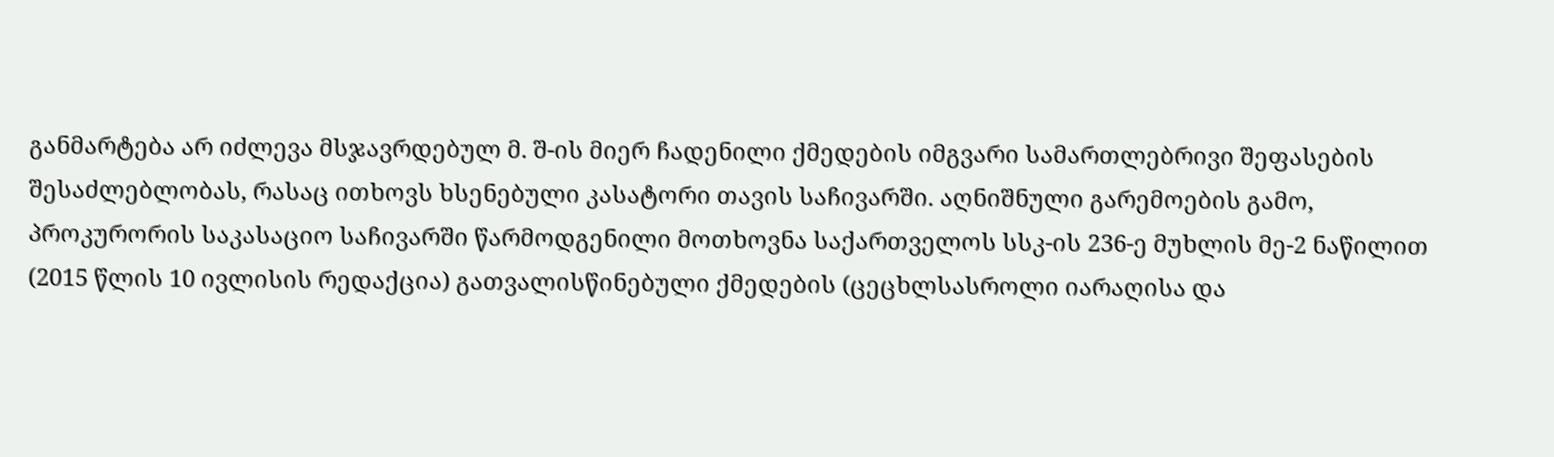განმარტება არ იძლევა მსჯავრდებულ მ. შ-ის მიერ ჩადენილი ქმედების იმგვარი სამართლებრივი შეფასების შესაძლებლობას, რასაც ითხოვს ხსენებული კასატორი თავის საჩივარში. აღნიშნული გარემოების გამო, პროკურორის საკასაციო საჩივარში წარმოდგენილი მოთხოვნა საქართველოს სსკ-ის 236-ე მუხლის მე-2 ნაწილით (2015 წლის 10 ივლისის რედაქცია) გათვალისწინებული ქმედების (ცეცხლსასროლი იარაღისა და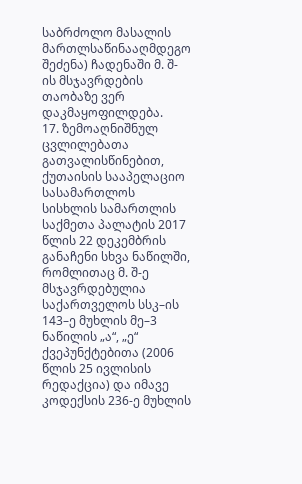საბრძოლო მასალის მართლსაწინააღმდეგო შეძენა) ჩადენაში მ. შ-ის მსჯავრდების თაობაზე ვერ დაკმაყოფილდება.
17. ზემოაღნიშნულ ცვლილებათა გათვალისწინებით, ქუთაისის სააპელაციო სასამართლოს სისხლის სამართლის საქმეთა პალატის 2017 წლის 22 დეკემბრის განაჩენი სხვა ნაწილში, რომლითაც მ. შ-ე მსჯავრდებულია საქართველოს სსკ–ის 143–ე მუხლის მე–3 ნაწილის „ა“, „ე“ ქვეპუნქტებითა (2006 წლის 25 ივლისის რედაქცია) და იმავე კოდექსის 236-ე მუხლის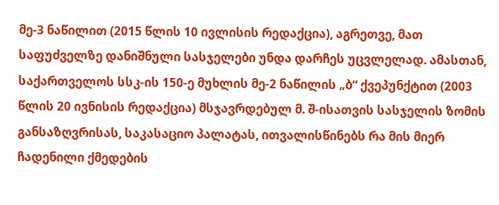მე-3 ნაწილით (2015 წლის 10 ივლისის რედაქცია), აგრეთვე, მათ საფუძველზე დანიშნული სასჯელები უნდა დარჩეს უცვლელად. ამასთან, საქართველოს სსკ-ის 150-ე მუხლის მე-2 ნაწილის „ბ“ ქვეპუნქტით (2003 წლის 20 ივნისის რედაქცია) მსჯავრდებულ მ. შ-ისათვის სასჯელის ზომის განსაზღვრისას, საკასაციო პალატას, ითვალისწინებს რა მის მიერ ჩადენილი ქმედების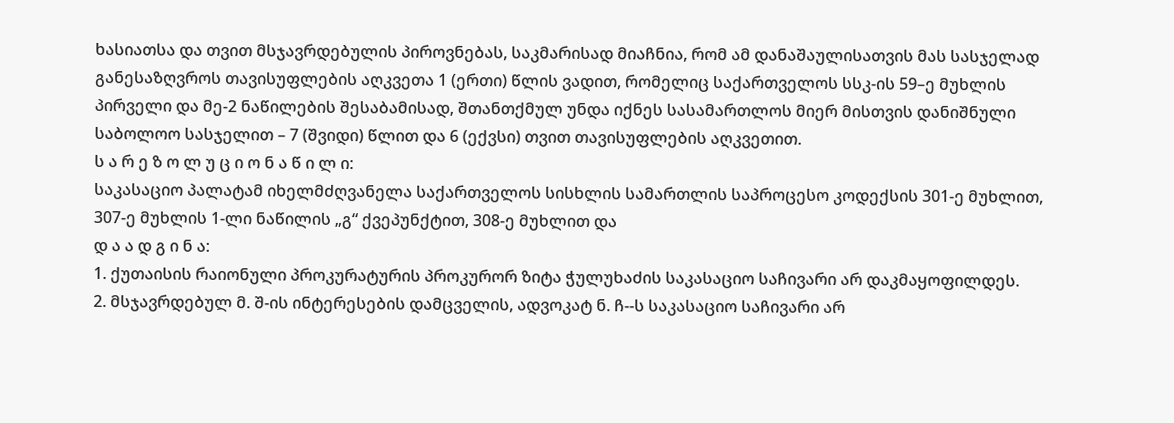ხასიათსა და თვით მსჯავრდებულის პიროვნებას, საკმარისად მიაჩნია, რომ ამ დანაშაულისათვის მას სასჯელად განესაზღვროს თავისუფლების აღკვეთა 1 (ერთი) წლის ვადით, რომელიც საქართველოს სსკ-ის 59–ე მუხლის პირველი და მე-2 ნაწილების შესაბამისად, შთანთქმულ უნდა იქნეს სასამართლოს მიერ მისთვის დანიშნული საბოლოო სასჯელით – 7 (შვიდი) წლით და 6 (ექვსი) თვით თავისუფლების აღკვეთით.
ს ა რ ე ზ ო ლ უ ც ი ო ნ ა წ ი ლ ი:
საკასაციო პალატამ იხელმძღვანელა საქართველოს სისხლის სამართლის საპროცესო კოდექსის 301-ე მუხლით, 307-ე მუხლის 1-ლი ნაწილის „გ“ ქვეპუნქტით, 308-ე მუხლით და
დ ა ა დ გ ი ნ ა:
1. ქუთაისის რაიონული პროკურატურის პროკურორ ზიტა ჭულუხაძის საკასაციო საჩივარი არ დაკმაყოფილდეს.
2. მსჯავრდებულ მ. შ-ის ინტერესების დამცველის, ადვოკატ ნ. ჩ--ს საკასაციო საჩივარი არ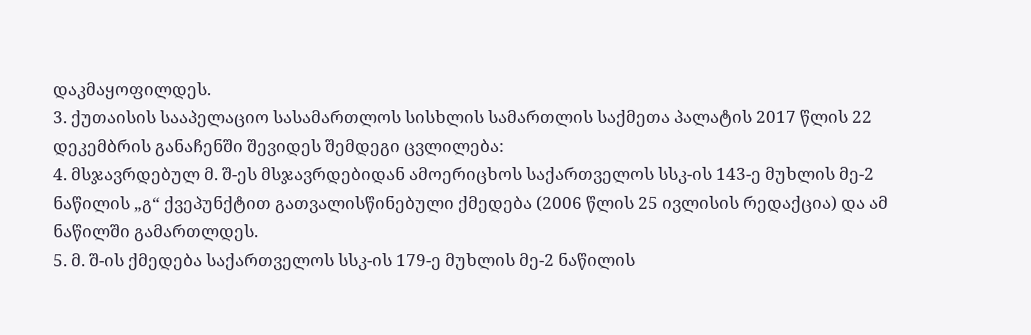დაკმაყოფილდეს.
3. ქუთაისის სააპელაციო სასამართლოს სისხლის სამართლის საქმეთა პალატის 2017 წლის 22 დეკემბრის განაჩენში შევიდეს შემდეგი ცვლილება:
4. მსჯავრდებულ მ. შ-ეს მსჯავრდებიდან ამოერიცხოს საქართველოს სსკ-ის 143-ე მუხლის მე-2 ნაწილის „გ“ ქვეპუნქტით გათვალისწინებული ქმედება (2006 წლის 25 ივლისის რედაქცია) და ამ ნაწილში გამართლდეს.
5. მ. შ-ის ქმედება საქართველოს სსკ-ის 179-ე მუხლის მე-2 ნაწილის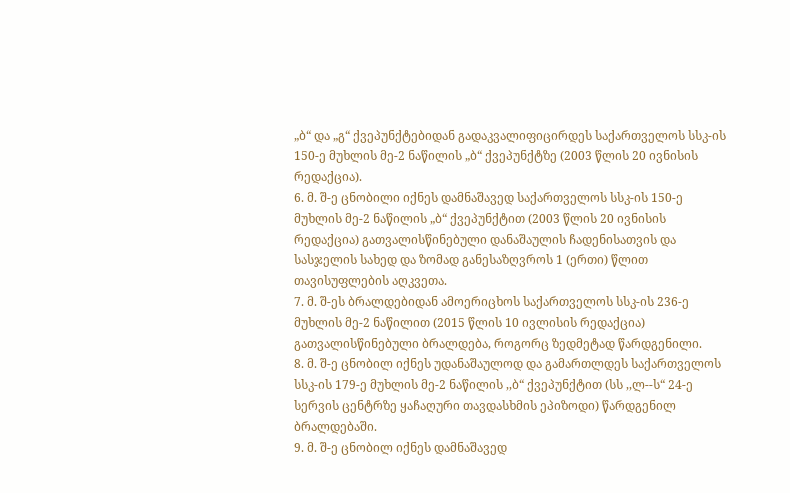„ბ“ და „გ“ ქვეპუნქტებიდან გადაკვალიფიცირდეს საქართველოს სსკ-ის 150-ე მუხლის მე-2 ნაწილის „ბ“ ქვეპუნქტზე (2003 წლის 20 ივნისის რედაქცია).
6. მ. შ-ე ცნობილი იქნეს დამნაშავედ საქართველოს სსკ-ის 150-ე მუხლის მე-2 ნაწილის „ბ“ ქვეპუნქტით (2003 წლის 20 ივნისის რედაქცია) გათვალისწინებული დანაშაულის ჩადენისათვის და სასჯელის სახედ და ზომად განესაზღვროს 1 (ერთი) წლით თავისუფლების აღკვეთა.
7. მ. შ-ეს ბრალდებიდან ამოერიცხოს საქართველოს სსკ-ის 236-ე მუხლის მე-2 ნაწილით (2015 წლის 10 ივლისის რედაქცია) გათვალისწინებული ბრალდება, როგორც ზედმეტად წარდგენილი.
8. მ. შ-ე ცნობილ იქნეს უდანაშაულოდ და გამართლდეს საქართველოს სსკ-ის 179-ე მუხლის მე-2 ნაწილის ,,ბ“ ქვეპუნქტით (სს ,,ლ--ს“ 24-ე სერვის ცენტრზე ყაჩაღური თავდასხმის ეპიზოდი) წარდგენილ ბრალდებაში.
9. მ. შ-ე ცნობილ იქნეს დამნაშავედ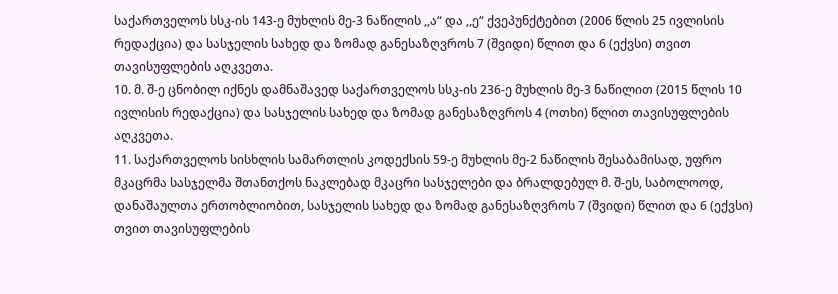საქართველოს სსკ-ის 143-ე მუხლის მე-3 ნაწილის ,,ა“ და ,,ე“ ქვეპუნქტებით (2006 წლის 25 ივლისის რედაქცია) და სასჯელის სახედ და ზომად განესაზღვროს 7 (შვიდი) წლით და 6 (ექვსი) თვით თავისუფლების აღკვეთა.
10. მ. შ-ე ცნობილ იქნეს დამნაშავედ საქართველოს სსკ-ის 236-ე მუხლის მე-3 ნაწილით (2015 წლის 10 ივლისის რედაქცია) და სასჯელის სახედ და ზომად განესაზღვროს 4 (ოთხი) წლით თავისუფლების აღკვეთა.
11. საქართველოს სისხლის სამართლის კოდექსის 59-ე მუხლის მე-2 ნაწილის შესაბამისად, უფრო მკაცრმა სასჯელმა შთანთქოს ნაკლებად მკაცრი სასჯელები და ბრალდებულ მ. შ-ეს, საბოლოოდ, დანაშაულთა ერთობლიობით, სასჯელის სახედ და ზომად განესაზღვროს 7 (შვიდი) წლით და 6 (ექვსი) თვით თავისუფლების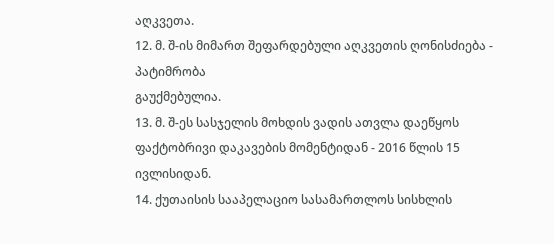აღკვეთა.
12. მ. შ-ის მიმართ შეფარდებული აღკვეთის ღონისძიება - პატიმრობა
გაუქმებულია.
13. მ. შ-ეს სასჯელის მოხდის ვადის ათვლა დაეწყოს ფაქტობრივი დაკავების მომენტიდან - 2016 წლის 15 ივლისიდან.
14. ქუთაისის სააპელაციო სასამართლოს სისხლის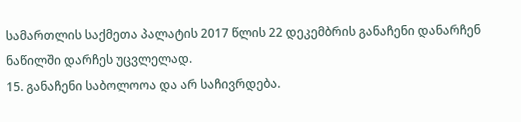სამართლის საქმეთა პალატის 2017 წლის 22 დეკემბრის განაჩენი დანარჩენ ნაწილში დარჩეს უცვლელად.
15. განაჩენი საბოლოოა და არ საჩივრდება.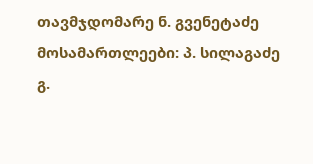თავმჯდომარე ნ. გვენეტაძე
მოსამართლეები: პ. სილაგაძე
გ.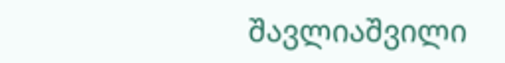შავლიაშვილი